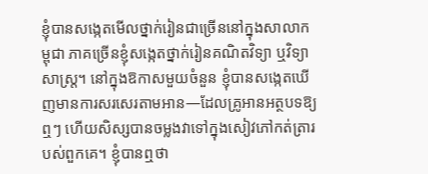ខ្ញុំបានសង្កេតមើលថ្នាក់រៀនជាច្រើននៅក្នុងសាលាកម្ពុជា ភាគច្រើនខ្ញុំសង្កេតថ្នាក់រៀនគណិតវិទ្យា ឬវិទ្យាសាស្រ្ត។ នៅក្នុងឱកាសមួយចំនួន ខ្ញុំបានសង្កេតឃើញមានការសរសេរតាមអាន—ដែលគ្រូអានអត្ថបទឱ្យឮៗ ហើយសិស្សបានចម្លងវាទៅក្នុងសៀវភៅកត់ត្រារបស់ពួកគេ។ ខ្ញុំបានឮថា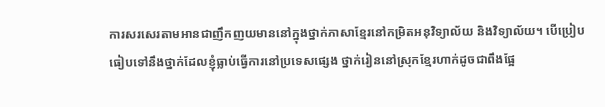ការសរសេរតាមអានជាញឹកញយមាននៅក្នុងថ្នាក់ភាសាខ្មែរនៅកម្រិតអនុវិទ្យាល័យ និងវិទ្យាល័យ។ បើប្រៀបធៀបទៅនឹងថ្នាក់ដែលខ្ញុំធ្លាប់ធ្វើការនៅប្រទេសផ្សេង ថ្នាក់រៀននៅស្រុកខ្មែរហាក់ដូចជាពឹងផ្អែ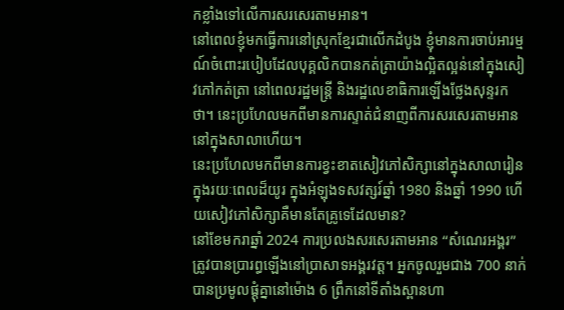កខ្លាំងទៅលើការសរសេរតាមអាន។
នៅពេលខ្ញុំមកធ្វើការនៅស្រុកខ្មែរជាលើកដំបូង ខ្ញុំមានការចាប់អារម្មណ៍ចំពោះរបៀបដែលបុគ្គលិកបានកត់ត្រាយ៉ាងល្អិតល្អន់នៅក្នុងសៀវភៅកត់ត្រា នៅពេលរដ្ឋមន្ត្រី និងរដ្ឋលេខាធិការឡើងថ្លែងសុន្ទរកថា។ នេះប្រហែលមកពីមានការស្ទាត់ជំនាញពីការសរសេរតាមអាននៅក្នុងសាលាហើយ។
នេះប្រហែលមកពីមានការខ្វះខាតសៀវភៅសិក្សានៅក្នុងសាលារៀន ក្នុងរយៈពេលដ៏យូរ ក្នុងអំឡុងទសវត្សរ៍ឆ្នាំ 1980 និងឆ្នាំ 1990 ហើយសៀវភៅសិក្សាគឺមានតែគ្រូទេដែលមាន?
នៅខែមករាឆ្នាំ 2024 ការប្រលងសរសេរតាមអាន “សំណេរអង្គរ” ត្រូវបានប្រារព្ធឡើងនៅប្រាសាទអង្គរវត្ត។ អ្នកចូលរួមជាង 700 នាក់បានប្រមូលផ្តុំគ្នានៅម៉ោង 6 ព្រឹកនៅទីតាំងស្ពានហា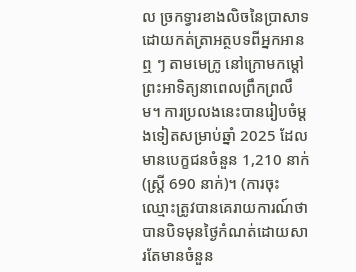ល ច្រកទ្វារខាងលិចនៃប្រាសាទ ដោយកត់ត្រាអត្ថបទពីអ្នកអានឮ ៗ តាមមេក្រូ នៅក្រោមកម្ដៅព្រះអាទិត្យនាពេលព្រឹកព្រលឹម។ ការប្រលងនេះបានរៀបចំម្តងទៀតសម្រាប់ឆ្នាំ 2025 ដែលមានបេក្ខជនចំនួន 1,210 នាក់ (ស្ត្រី 690 នាក់)។ (ការចុះឈ្មោះត្រូវបានគេរាយការណ៍ថាបានបិទមុនថ្ងៃកំណត់ដោយសារតែមានចំនួន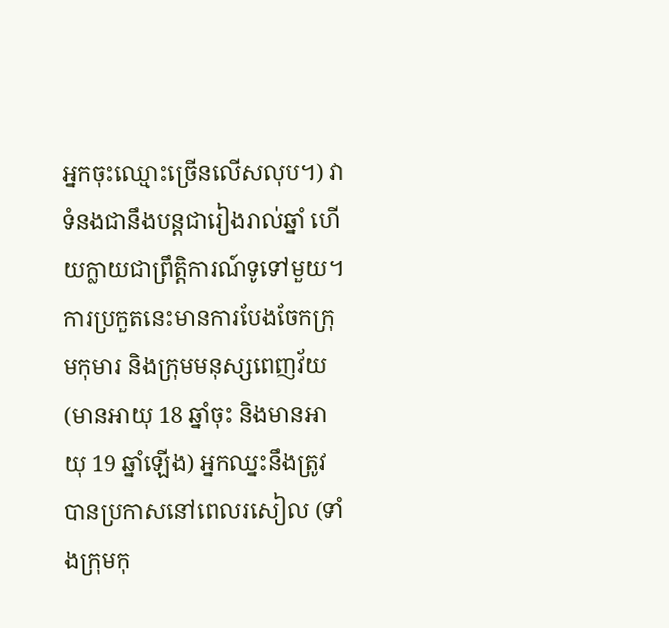អ្នកចុះឈ្មោះច្រើនលើសលុប។) វាទំនងជានឹងបន្តជារៀងរាល់ឆ្នាំ ហើយក្លាយជាព្រឹត្តិការណ៍ទូទៅមួយ។
ការប្រកួតនេះមានការបែងចែកក្រុមកុមារ និងក្រុមមនុស្សពេញវ័យ (មានអាយុ 18 ឆ្នាំចុះ និងមានអាយុ 19 ឆ្នាំឡើង) អ្នកឈ្នះនឹងត្រូវបានប្រកាសនៅពេលរសៀល (ទាំងក្រុមកុ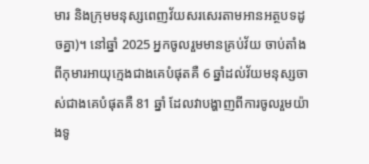មារ និងក្រុមមនុស្សពេញវ័យសរសេរតាមអានអត្ថបទដូចគ្នា)។ នៅឆ្នាំ 2025 អ្នកចូលរួមមានគ្រប់វ័យ ចាប់តាំងពីកុមារអាយុក្មេងជាងគេបំផុតគឺ 6 ឆ្នាំដល់វ័យមនុស្សចាស់ជាងគេបំផុតគឺ 81 ឆ្នាំ ដែលវាបង្ហាញពីការចូលរួមយ៉ាងទូ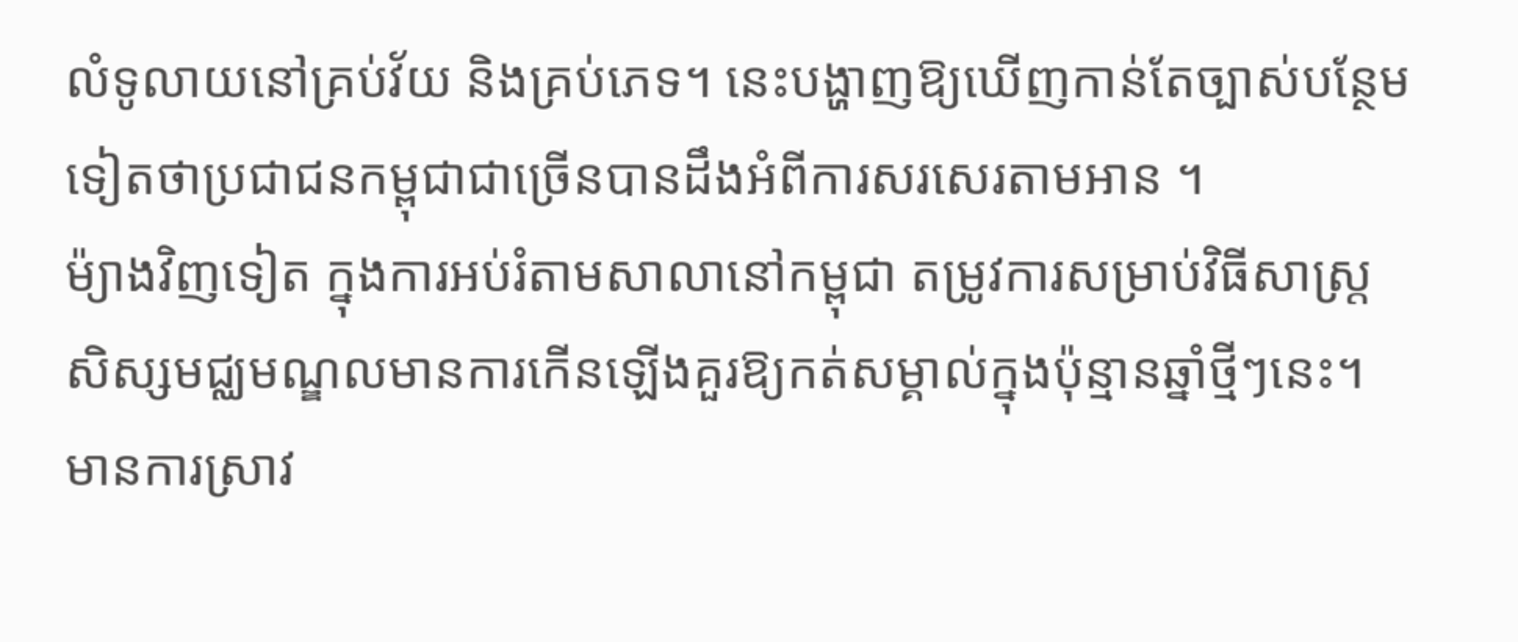លំទូលាយនៅគ្រប់វ័យ និងគ្រប់ភេទ។ នេះបង្ហាញឱ្យឃើញកាន់តែច្បាស់បន្ថែមទៀតថាប្រជាជនកម្ពុជាជាច្រើនបានដឹងអំពីការសរសេរតាមអាន ។
ម៉្យាងវិញទៀត ក្នុងការអប់រំតាមសាលានៅកម្ពុជា តម្រូវការសម្រាប់វិធីសាស្រ្តសិស្សមជ្ឈមណ្ឌលមានការកើនឡើងគួរឱ្យកត់សម្គាល់ក្នុងប៉ុន្មានឆ្នាំថ្មីៗនេះ។ មានការស្រាវ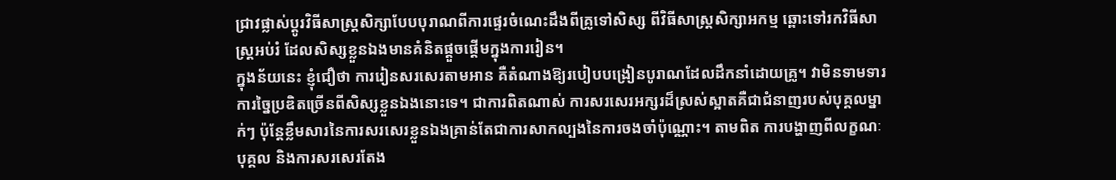ជ្រាវផ្លាស់ប្តូរវិធីសាស្រ្តសិក្សាបែបបុរាណពីការផ្ទេរចំណេះដឹងពីគ្រូទៅសិស្ស ពីវិធីសាស្រ្តសិក្សាអកម្ម ឆ្ពោះទៅរកវិធីសាស្រ្តអប់រំ ដែលសិស្សខ្លួនឯងមានគំនិតផ្តួចផ្តើមក្នុងការរៀន។
ក្នុងន័យនេះ ខ្ញុំជឿថា ការរៀនសរសេរតាមអាន គឺតំណាងឱ្យរបៀបបង្រៀនបូរាណដែលដឹកនាំដោយគ្រូ។ វាមិនទាមទារការច្នៃប្រឌិតច្រើនពីសិស្សខ្លួនឯងនោះទេ។ ជាការពិតណាស់ ការសរសេរអក្សរដ៏ស្រស់ស្អាតគឺជាជំនាញរបស់បុគ្គលម្នាក់ៗ ប៉ុន្តែខ្លឹមសារនៃការសរសេរខ្លួនឯងគ្រាន់តែជាការសាកល្បងនៃការចងចាំប៉ុណ្ណោះ។ តាមពិត ការបង្ហាញពីលក្ខណៈបុគ្គល និងការសរសេរតែង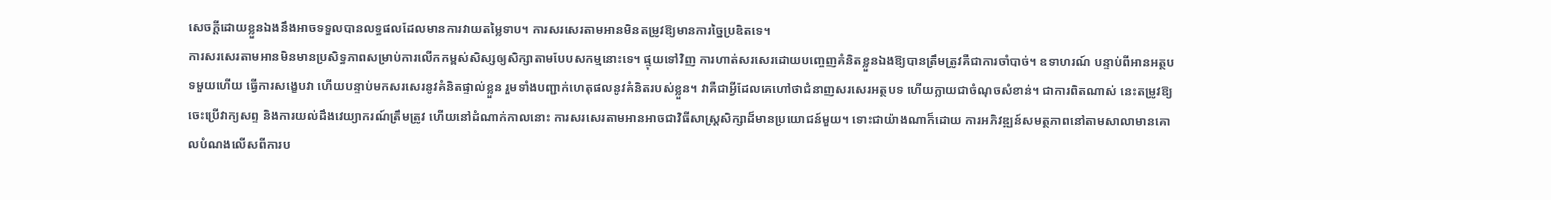សេចក្ដីដោយខ្លួនឯងនឹងអាចទទួលបានលទ្ធផលដែលមានការវាយតម្លៃទាប។ ការសរសេរតាមអានមិនតម្រូវឱ្យមានការច្នៃប្រឌិតទេ។
ការសរសេរតាមអានមិនមានប្រសិទ្ធភាពសម្រាប់ការលើកកម្ពស់សិស្សឲ្យសិក្សាតាមបែបសកម្មនោះទេ។ ផ្ទុយទៅវិញ ការហាត់សរសេរដោយបញ្ចេញគំនិតខ្លួនឯងឱ្យបានត្រឹមត្រូវគឺជាការចាំបាច់។ ឧទាហរណ៍ បន្ទាប់ពីអានអត្ថបទមួយហើយ ធ្វើការសង្ខេបវា ហើយបន្ទាប់មកសរសេរនូវគំនិតផ្ទាល់ខ្លួន រួមទាំងបញ្ជាក់ហេតុផលនូវគំនិតរបស់ខ្លួន។ វាគឺជាអ្វីដែលគេហៅថាជំនាញសរសេរអត្ថបទ ហើយក្លាយជាចំណុចសំខាន់។ ជាការពិតណាស់ នេះតម្រូវឱ្យចេះប្រើវាក្យសព្ទ និងការយល់ដឹងវេយ្យាករណ៍ត្រឹមត្រូវ ហើយនៅដំណាក់កាលនោះ ការសរសេរតាមអានអាចជាវិធីសាស្ត្រសិក្សាដ៏មានប្រយោជន៍មួយ។ ទោះជាយ៉ាងណាក៏ដោយ ការអភិវឌ្ឍន៍សមត្ថភាពនៅតាមសាលាមានគោលបំណងលើសពីការប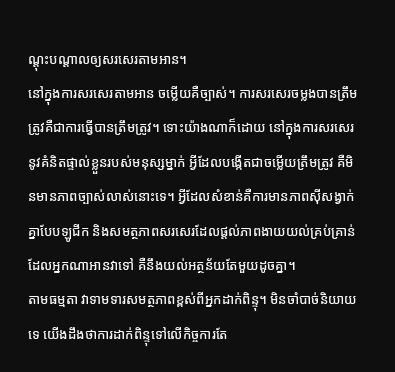ណ្ដុះបណ្ដាលឲ្យសរសេរតាមអាន។
នៅក្នុងការសរសេរតាមអាន ចម្លើយគឺច្បាស់។ ការសរសេរចម្លងបានត្រឹមត្រូវគឺជាការធ្វើបានត្រឹមត្រូវ។ ទោះយ៉ាងណាក៏ដោយ នៅក្នុងការសរសេរនូវគំនិតផ្ទាល់ខ្លួនរបស់មនុស្សម្នាក់ អ្វីដែលបង្កើតជាចម្លើយត្រឹមត្រូវ គឺមិនមានភាពច្បាស់លាស់នោះទេ។ អ្វីដែលសំខាន់គឺការមានភាពស៊ីសង្វាក់គ្នាបែបឡូជីក និងសមត្ថភាពសរសេរដែលផ្ដល់ភាពងាយយល់គ្រប់គ្រាន់ដែលអ្នកណាអានវាទៅ គឺនឹងយល់អត្ថន័យតែមួយដូចគ្នា។
តាមធម្មតា វាទាមទារសមត្ថភាពខ្ពស់ពីអ្នកដាក់ពិន្ទុ។ មិនចាំបាច់និយាយទេ យើងដឹងថាការដាក់ពិន្ទុទៅលើកិច្ចការតែ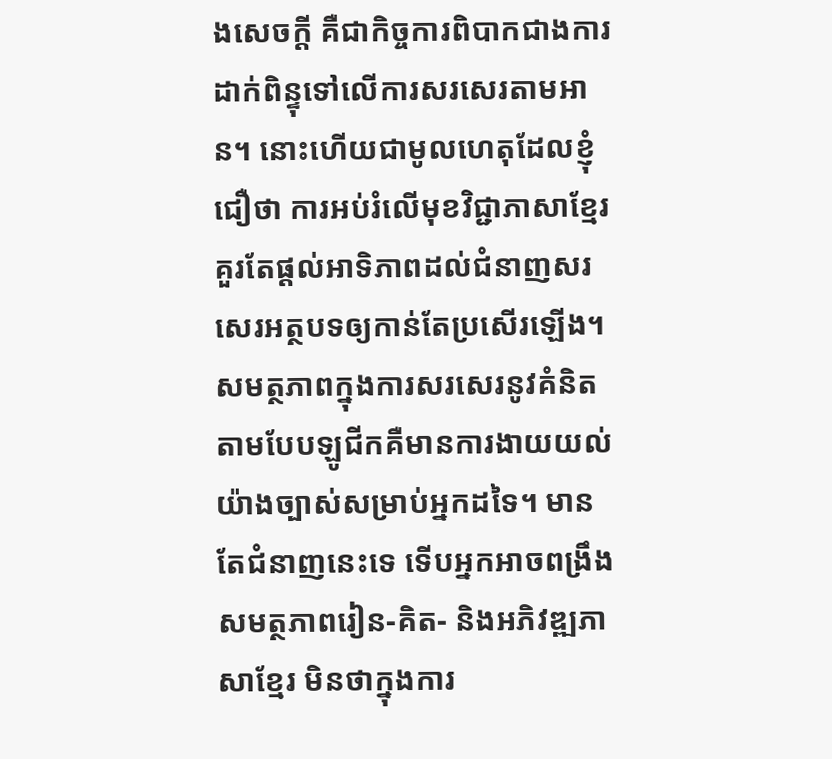ងសេចក្ដី គឺជាកិច្ចការពិបាកជាងការដាក់ពិន្ទុទៅលើការសរសេរតាមអាន។ នោះហើយជាមូលហេតុដែលខ្ញុំជឿថា ការអប់រំលើមុខវិជ្ជាភាសាខ្មែរគួរតែផ្តល់អាទិភាពដល់ជំនាញសរសេរអត្ថបទឲ្យកាន់តែប្រសើរឡើង។ សមត្ថភាពក្នុងការសរសេរនូវគំនិតតាមបែបឡូជីកគឺមានការងាយយល់យ៉ាងច្បាស់សម្រាប់អ្នកដទៃ។ មានតែជំនាញនេះទេ ទើបអ្នកអាចពង្រឹងសមត្ថភាពរៀន-គិត- និងអភិវឌ្ឍភាសាខ្មែរ មិនថាក្នុងការ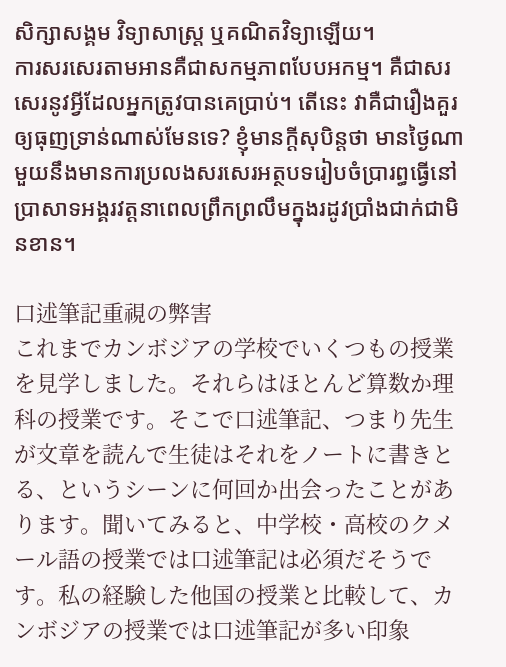សិក្សាសង្គម វិទ្យាសាស្ត្រ ឬគណិតវិទ្យាឡើយ។
ការសរសេរតាមអានគឺជាសកម្មភាពបែបអកម្ម។ គឺជាសរសេរនូវអ្វីដែលអ្នកត្រូវបានគេប្រាប់។ តើនេះ វាគឺជារឿងគួរឲ្យធុញទ្រាន់ណាស់មែនទេ? ខ្ញុំមានក្ដីសុបិន្តថា មានថ្ងៃណាមួយនឹងមានការប្រលងសរសេរអត្ថបទរៀបចំប្រារព្ធធ្វើនៅប្រាសាទអង្គរវត្តនាពេលព្រឹកព្រលឹមក្នុងរដូវប្រាំងជាក់ជាមិនខាន។

口述筆記重視の弊害
これまでカンボジアの学校でいくつもの授業を見学しました。それらはほとんど算数か理科の授業です。そこで口述筆記、つまり先生が文章を読んで生徒はそれをノートに書きとる、というシーンに何回か出会ったことがあります。聞いてみると、中学校・高校のクメール語の授業では口述筆記は必須だそうです。私の経験した他国の授業と比較して、カンボジアの授業では口述筆記が多い印象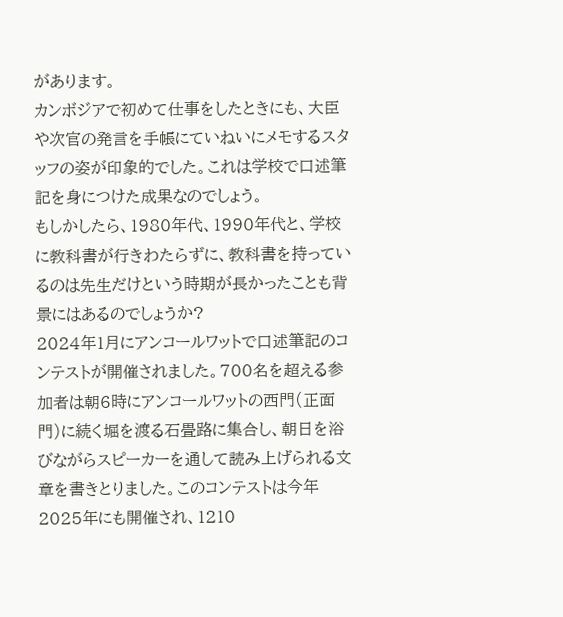があります。
カンボジアで初めて仕事をしたときにも、大臣や次官の発言を手帳にていねいにメモするスタッフの姿が印象的でした。これは学校で口述筆記を身につけた成果なのでしょう。
もしかしたら、1980年代、1990年代と、学校に教科書が行きわたらずに、教科書を持っているのは先生だけという時期が長かったことも背景にはあるのでしょうか?
2024年1月にアンコールワットで口述筆記のコンテストが開催されました。700名を超える参加者は朝6時にアンコールワットの西門(正面門)に続く堀を渡る石畳路に集合し、朝日を浴びながらスピーカーを通して読み上げられる文章を書きとりました。このコンテストは今年2025年にも開催され、1210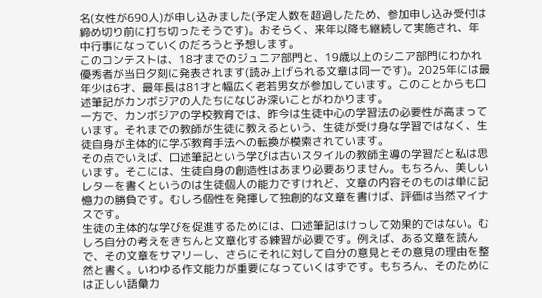名(女性が690人)が申し込みました(予定人数を超過したため、参加申し込み受付は締め切り前に打ち切ったそうです)。おそらく、来年以降も継続して実施され、年中行事になっていくのだろうと予想します。
このコンテストは、18才までのジュニア部門と、19歳以上のシニア部門にわかれ優秀者が当日夕刻に発表されます(読み上げられる文章は同一です)。2025年には最年少は6才、最年長は81才と幅広く老若男女が参加しています。このことからも口述筆記がカンボジアの人たちになじみ深いことがわかります。
一方で、カンボジアの学校教育では、昨今は生徒中心の学習法の必要性が高まっています。それまでの教師が生徒に教えるという、生徒が受け身な学習ではなく、生徒自身が主体的に学ぶ教育手法への転換が模索されています。
その点でいえば、口述筆記という学びは古いスタイルの教師主導の学習だと私は思います。そこには、生徒自身の創造性はあまり必要ありません。もちろん、美しいレターを書くというのは生徒個人の能力ですけれど、文章の内容そのものは単に記憶力の勝負です。むしろ個性を発揮して独創的な文章を書けば、評価は当然マイナスです。
生徒の主体的な学びを促進するためには、口述筆記はけっして効果的ではない。むしろ自分の考えをきちんと文章化する練習が必要です。例えば、ある文章を読んで、その文章をサマリーし、さらにそれに対して自分の意見とその意見の理由を整然と書く。いわゆる作文能力が重要になっていくはずです。もちろん、そのためには正しい語彙力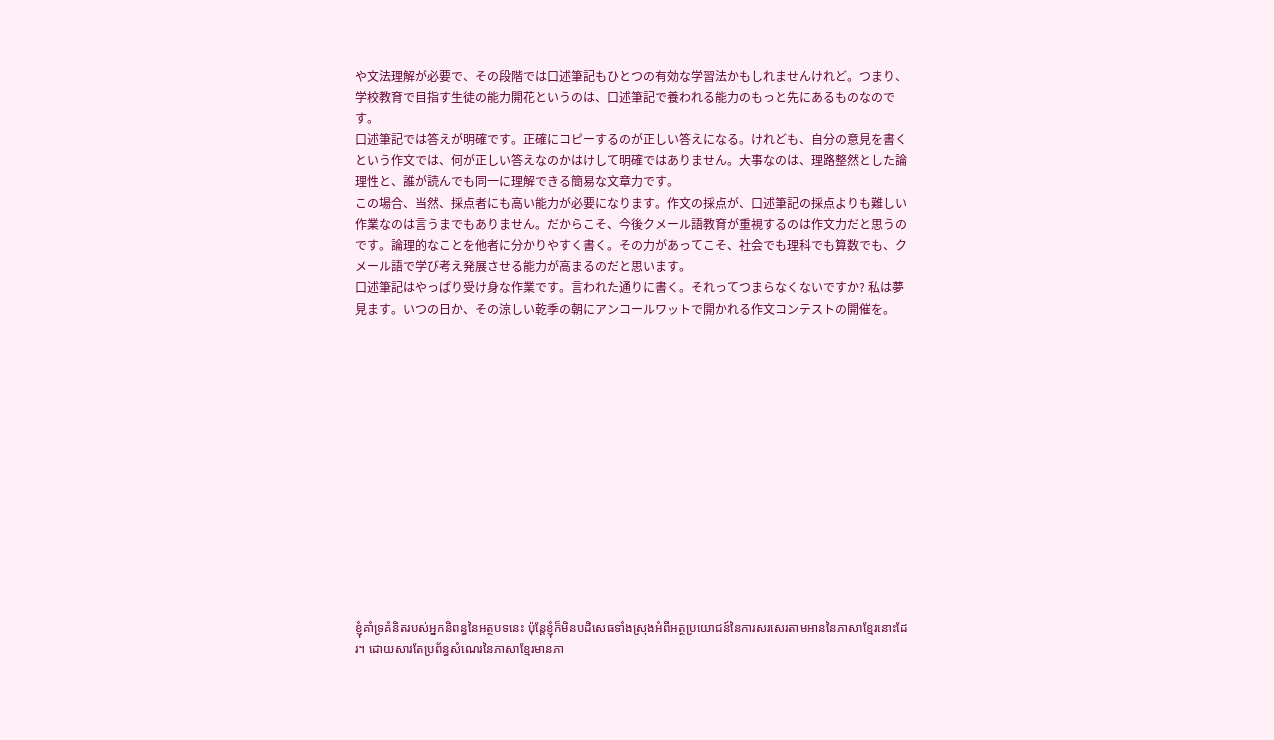や文法理解が必要で、その段階では口述筆記もひとつの有効な学習法かもしれませんけれど。つまり、学校教育で目指す生徒の能力開花というのは、口述筆記で養われる能力のもっと先にあるものなのです。
口述筆記では答えが明確です。正確にコピーするのが正しい答えになる。けれども、自分の意見を書くという作文では、何が正しい答えなのかはけして明確ではありません。大事なのは、理路整然とした論理性と、誰が読んでも同一に理解できる簡易な文章力です。
この場合、当然、採点者にも高い能力が必要になります。作文の採点が、口述筆記の採点よりも難しい作業なのは言うまでもありません。だからこそ、今後クメール語教育が重視するのは作文力だと思うのです。論理的なことを他者に分かりやすく書く。その力があってこそ、社会でも理科でも算数でも、クメール語で学び考え発展させる能力が高まるのだと思います。
口述筆記はやっぱり受け身な作業です。言われた通りに書く。それってつまらなくないですか? 私は夢見ます。いつの日か、その涼しい乾季の朝にアンコールワットで開かれる作文コンテストの開催を。














ខ្ញុំគាំទ្រគំនិតរបស់អ្នកនិពន្ធនៃអត្ថបទនេះ ប៉ុន្តែខ្ញុំក៏មិនបដិសេធទាំងស្រុងអំពីអត្ថប្រយោជន៍នៃការសរសេរតាមអាននៃភាសាខ្មែរនោះដែរ។ ដោយសារតែប្រព័ន្ធសំណេរនៃភាសាខ្មែរមានភា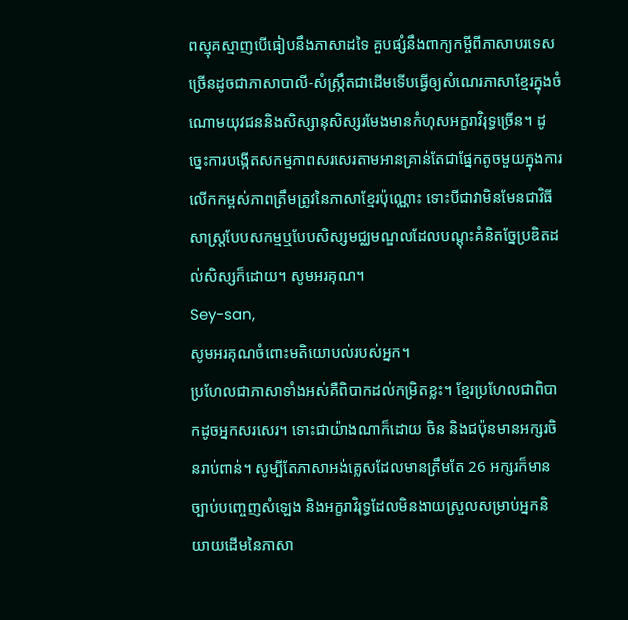ពស្មុគស្មាញបើធៀបនឹងភាសាដទៃ គួបផ្សំនឹងពាក្យកម្ចីពីភាសាបរទេសច្រើនដូចជាភាសាបាលី-សំស្ក្រឹតជាដើមទើបធ្វើឲ្យសំណេរភាសាខ្មែរក្នុងចំណោមយុវជននិងសិស្សានុសិស្សរមែងមានកំហុសអក្ខរាវិរុទ្ធច្រើន។ ដូច្នេះការបង្កើតសកម្មភាពសរសេរតាមអានគ្រាន់តែជាផ្នែកតូចមួយក្នុងការលើកកម្ពស់ភាពត្រឹមត្រូវនៃភាសាខ្មែរប៉ុណ្ណោះ ទោះបីជាវាមិនមែនជាវិធីសាស្ត្របែបសកម្មឬបែបសិស្សមជ្ឈមណ្ឌលដែលបណ្ដុះគំនិតច្នែប្រឌិតដល់សិស្សក៏ដោយ។ សូមអរគុណ។
Sey-san,
សូមអរគុណចំពោះមតិយោបល់របស់អ្នក។
ប្រហែលជាភាសាទាំងអស់គឺពិបាកដល់កម្រិតខ្លះ។ ខ្មែរប្រហែលជាពិបាកដូចអ្នកសរសេរ។ ទោះជាយ៉ាងណាក៏ដោយ ចិន និងជប៉ុនមានអក្សរចិនរាប់ពាន់។ សូម្បីតែភាសាអង់គ្លេសដែលមានត្រឹមតែ 26 អក្សរក៏មានច្បាប់បញ្ចេញសំឡេង និងអក្ខរាវិរុទ្ធដែលមិនងាយស្រួលសម្រាប់អ្នកនិយាយដើមនៃភាសា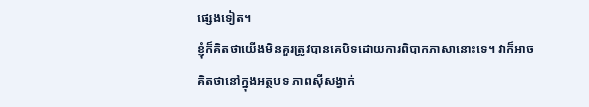ផ្សេងទៀត។
ខ្ញុំក៏គិតថាយើងមិនគួរត្រូវបានគេបិទដោយការពិបាកភាសានោះទេ។ វាក៏អាចគិតថានៅក្នុងអត្ថបទ ភាពស៊ីសង្វាក់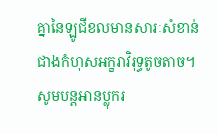គ្នានៃឡូជីខលមានសារៈសំខាន់ជាងកំហុសអក្ខរាវិរុទ្ធតូចតាច។
សូមបន្តអានប្លុករ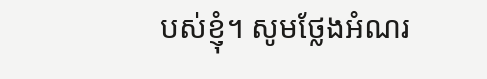បស់ខ្ញុំ។ សូមថ្លែងអំណរ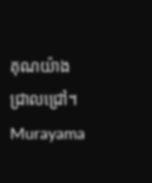គុណយ៉ាងជ្រាលជ្រៅ។
Murayama